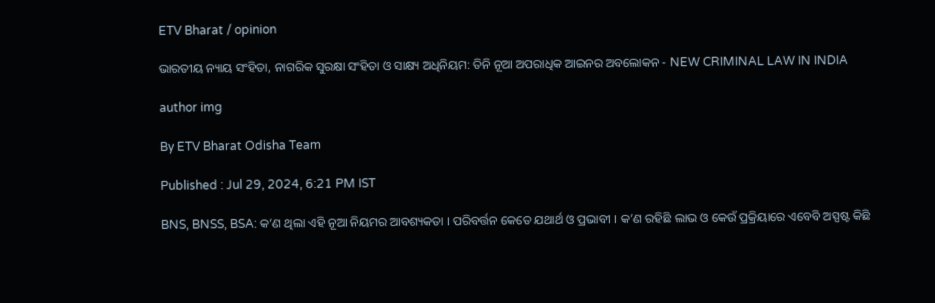ETV Bharat / opinion

ଭାରତୀୟ ନ୍ୟାୟ ସଂହିତା, ନାଗରିକ ସୁରକ୍ଷା ସଂହିତା ଓ ସାକ୍ଷ୍ୟ ଅଧିନିୟମ: ତିନି ନୂଆ ଅପରାଧିକ ଆଇନର ଅବଲୋକନ - NEW CRIMINAL LAW IN INDIA

author img

By ETV Bharat Odisha Team

Published : Jul 29, 2024, 6:21 PM IST

BNS, BNSS, BSA: କ’ଣ ଥିଲା ଏହି ନୂଆ ନିୟମର ଆବଶ୍ୟକତା । ପରିବର୍ତ୍ତନ କେତେ ଯଥାର୍ଥ ଓ ପ୍ରଭାବୀ । କ’ଣ ରହିଛି ଲାଭ ଓ କେଉଁ ପ୍ରକ୍ରିୟାରେ ଏବେବି ଅସ୍ପଷ୍ଟ କିଛି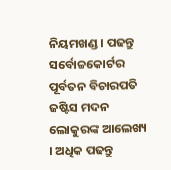ନିୟମଖଣ୍ଡ । ପଢନ୍ତୁ ସର୍ବୋଚ୍ଚକୋର୍ଟର ପୂର୍ବତନ ବିଚାରପତି ଜଷ୍ଟିସ ମଦନ ଲୋକୁରଙ୍କ ଆଲେଖ୍ୟ । ଅଧିକ ପଢନ୍ତୁ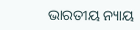ଭାରତୀୟ ନ୍ୟାୟ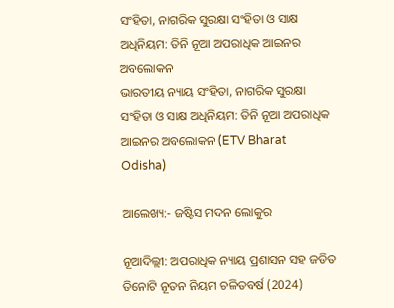ସଂହିତା, ନାଗରିକ ସୁରକ୍ଷା ସଂହିତା ଓ ସାକ୍ଷ ଅଧିନିୟମ: ତିନି ନୂଆ ଅପରାଧିକ ଆଇନର ଅବଲୋକନ
ଭାରତୀୟ ନ୍ୟାୟ ସଂହିତା, ନାଗରିକ ସୁରକ୍ଷା ସଂହିତା ଓ ସାକ୍ଷ ଅଧିନିୟମ: ତିନି ନୂଆ ଅପରାଧିକ ଆଇନର ଅବଲୋକନ (ETV Bharat Odisha)

ଆଲେଖ୍ୟ:- ଜଷ୍ଟିସ ମଦନ ଲୋକୁର

ନୂଆଦିଲ୍ଲୀ: ଅପରାଧିକ ନ୍ୟାୟ ପ୍ରଶାସନ ସହ ଜଡିତ ତିନୋଟି ନୂତନ ନିୟମ ଚଳିତବର୍ଷ (2024)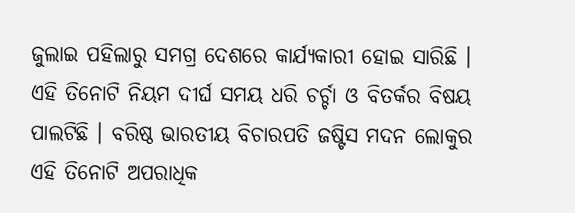ଜୁଲାଇ ପହିଲାରୁ ସମଗ୍ର ଦେଶରେ କାର୍ଯ୍ୟକାରୀ ହୋଇ ସାରିଛି । ଏହି ତିନୋଟି ନିୟମ ଦୀର୍ଘ ସମୟ ଧରି ଚର୍ଚ୍ଚା ଓ ବିତର୍କର ବିଷୟ ପାଲଟିଛି । ବରିଷ୍ଠ ଭାରତୀୟ ବିଚାରପତି ଜଷ୍ଟିସ ମଦନ ଲୋକୁର ଏହି ତିନୋଟି ଅପରାଧିକ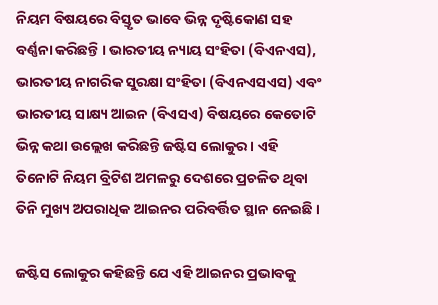ନିୟମ ବିଷୟରେ ବିସ୍ତୃତ ଭାବେ ଭିନ୍ନ ଦୃଷ୍ଟିକୋଣ ସହ ବର୍ଣ୍ଣନା କରିଛନ୍ତି । ଭାରତୀୟ ନ୍ୟାୟ ସଂହିତା (ବିଏନଏସ), ଭାରତୀୟ ନାଗରିକ ସୁରକ୍ଷା ସଂହିତା (ବିଏନଏସଏସ) ଏବଂ ଭାରତୀୟ ସାକ୍ଷ୍ୟ ଆଇନ (ବିଏସଏ) ବିଷୟରେ କେତୋଟି ଭିନ୍ନ କଥା ଉଲ୍ଲେଖ କରିଛନ୍ତି ଜଷ୍ଟିସ ଲୋକୁର । ଏହି ତିନୋଟି ନିୟମ ବ୍ରିଟିଶ ଅମଳରୁ ଦେଶରେ ପ୍ରଚଳିତ ଥିବା ତିନି ମୁଖ୍ୟ ଅପରାଧିକ ଆଇନର ପରିବର୍ତ୍ତିତ ସ୍ଥାନ ନେଇଛି ।

ଜଷ୍ଟିସ ଲୋକୁର କହିଛନ୍ତି ଯେ ଏହି ଆଇନର ପ୍ରଭାବକୁ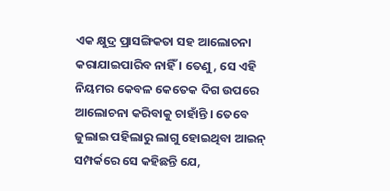ଏକ କ୍ଷୁଦ୍ର ପ୍ରାସଙ୍ଗିକତା ସହ ଆଲୋଚନା କରାଯାଇପାରିବ ନାହିଁ । ତେଣୁ, ସେ ଏହି ନିୟମର କେବଳ କେତେକ ଦିଗ ଉପରେ ଆଲୋଚନା କରିବାକୁ ଚାହାଁନ୍ତି । ତେବେ ଜୁଲାଇ ପହିଲାରୁ ଲାଗୁ ହୋଇଥିବା ଆଇନ୍‌ ସମ୍ପର୍କରେ ସେ କହିଛନ୍ତି ଯେ,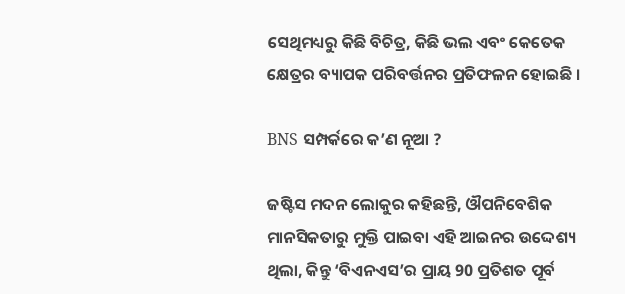ସେଥିମଧ୍ୟରୁ କିଛି ବିଚିତ୍ର, କିଛି ଭଲ ଏବଂ କେତେକ କ୍ଷେତ୍ରର ବ୍ୟାପକ ପରିବର୍ତ୍ତନର ପ୍ରତିଫଳନ ହୋଇଛି ।

BNS ସମ୍ପର୍କରେ କ’ଣ ନୂଆ ?

ଜଷ୍ଟିସ ମଦନ ଲୋକୁର କହିଛନ୍ତି, ଔପନିବେଶିକ ମାନସିକତାରୁ ମୁକ୍ତି ପାଇବା ଏହି ଆଇନର ଉଦ୍ଦେଶ୍ୟ ଥିଲା, କିନ୍ତୁ ‘ବିଏନଏସ’ର ପ୍ରାୟ 90 ପ୍ରତିଶତ ପୂର୍ବ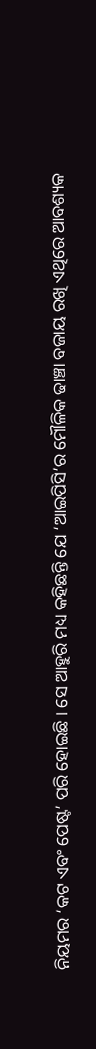ନିୟମର ‘କଟ ଏବଂ ପେଷ୍ଟ’ ପରି ହୋଇଛି । ସେ ଆହୁରି ମଧ୍ୟ କହିଛନ୍ତି ଯେ ‘ଆଇପିସି’ର ମୌଳିକ ଢାଞ୍ଚା ବଜାୟ ରଖି ଏଥିରେ ଆବଶ୍ୟକ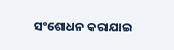ସଂଶୋଧନ କରାଯାଇ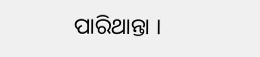ପାରିଥାନ୍ତା ।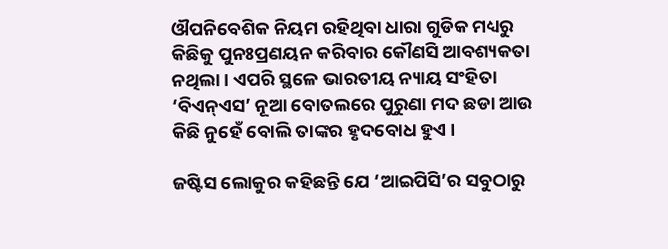ଔପନିବେଶିକ ନିୟମ ରହିଥିବା ଧାରା ଗୁଡିକ ମଧ୍ୟରୁ କିଛିକୁ ପୁନଃପ୍ରଣୟନ କରିବାର କୌଣସି ଆବଶ୍ୟକତା ନଥିଲା । ଏପରି ସ୍ଥଳେ ଭାରତୀୟ ନ୍ୟାୟ ସଂହିତା ‘ବିଏନ୍ଏସ’ ନୂଆ ବୋତଲରେ ପୁରୁଣା ମଦ ଛଡା ଆଉ କିଛି ନୁହେଁ ବୋଲି ତାଙ୍କର ହୃଦବୋଧ ହୁଏ ।

ଜଷ୍ଟିସ ଲୋକୁର କହିଛନ୍ତି ଯେ ‘ଆଇପିସି’ର ସବୁଠାରୁ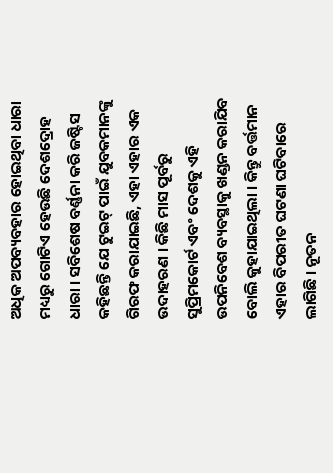ଅଧିକ ଅପବ୍ୟବହାର ହୋଇଥିବା ଧାରା ମଧ୍ୟରୁ ଗୋଟିଏ ହେଉଛି ଦେଶଦ୍ରୋହ ଧାରା । ସବିଶେଷ ବର୍ଣ୍ଣନା କରି ଜଷ୍ଟିସ କହିଛନ୍ତି ଯେ ଟୁଇଟ୍ ପାଇଁ ଯୁବକମାନଙ୍କୁ ଗିରଫ କରାଯାଇଛି, ଏହା ଏହାର ଏକ ଉଦାହରଣ । କିଛି ମାସ ପୂର୍ବରୁ ସୁପ୍ରିମକୋର୍ଟ ଏବଂ ଦେଶକୁ ଏହି ଉପନିବେଶ ବ୍ୟବସ୍ଥାକୁ ଖଣ୍ଡନ କରାଯିବ ବୋଲି କୁହାଯାଇଥିଲା । କିନ୍ତୁ ବର୍ତ୍ତମାନ ଏହାର ବିପରୀତ ଘଟଣା ଘଟିବାରେ ଲାଗିଛି । ନୂତନ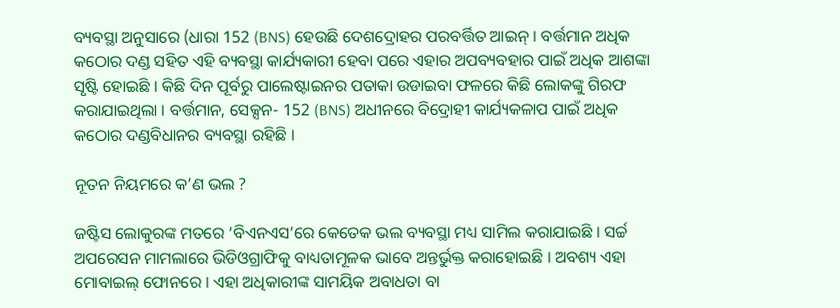ବ୍ୟବସ୍ଥା ଅନୁସାରେ (ଧାରା 152 (BNS) ହେଉଛି ଦେଶଦ୍ରୋହର ପରବର୍ତ୍ତିତ ଆଇନ୍‌ । ବର୍ତ୍ତମାନ ଅଧିକ କଠୋର ଦଣ୍ଡ ସହିତ ଏହି ବ୍ୟବସ୍ଥା କାର୍ଯ୍ୟକାରୀ ହେବା ପରେ ଏହାର ଅପବ୍ୟବହାର ପାଇଁ ଅଧିକ ଆଶଙ୍କା ସୃଷ୍ଟି ହୋଇଛି । କିଛି ଦିନ ପୂର୍ବରୁ ପାଲେଷ୍ଟାଇନର ପତାକା ଉଡାଇବା ଫଳରେ କିଛି ଲୋକଙ୍କୁ ଗିରଫ କରାଯାଇଥିଲା । ବର୍ତ୍ତମାନ, ସେକ୍ସନ- 152 (BNS) ଅଧୀନରେ ବିଦ୍ରୋହୀ କାର୍ଯ୍ୟକଳାପ ପାଇଁ ଅଧିକ କଠୋର ଦଣ୍ଡବିଧାନର ବ୍ୟବସ୍ଥା ରହିଛି ।

ନୂତନ ନିୟମରେ କ’ଣ ଭଲ ?

ଜଷ୍ଟିସ ଲୋକୁରଙ୍କ ମତରେ ‘ବିଏନଏସ’ରେ କେତେକ ଭଲ ବ୍ୟବସ୍ଥା ମଧ୍ୟ ସାମିଲ କରାଯାଇଛି । ସର୍ଚ୍ଚ ଅପରେସନ ମାମଲାରେ ଭିଡିଓଗ୍ରାଫିକୁ ବାଧ୍ୟତାମୂଳକ ଭାବେ ଅନ୍ତର୍ଭୁକ୍ତ କରାହୋଇଛି । ଅବଶ୍ୟ ଏହା ମୋବାଇଲ୍ ଫୋନରେ । ଏହା ଅଧିକାରୀଙ୍କ ସାମୟିକ ଅବାଧତା ବା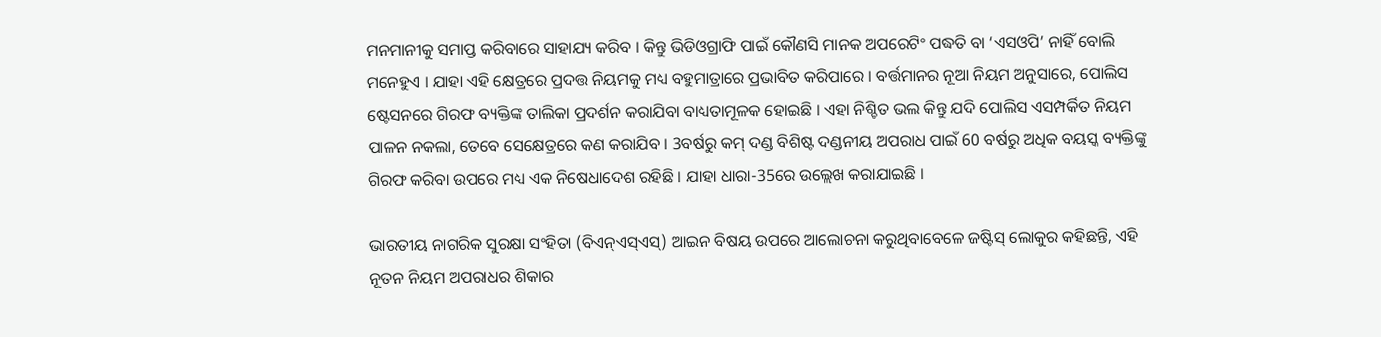ମନମାନୀକୁ ସମାପ୍ତ କରିବାରେ ସାହାଯ୍ୟ କରିବ । କିନ୍ତୁ ଭିଡିଓଗ୍ରାଫି ପାଇଁ କୌଣସି ମାନକ ଅପରେଟିଂ ପଦ୍ଧତି ବା ‘ଏସଓପି’ ନାହିଁ ବୋଲି ମନେହୁଏ । ଯାହା ଏହି କ୍ଷେତ୍ରରେ ପ୍ରଦତ୍ତ ନିୟମକୁ ମଧ୍ୟ ବହୁମାତ୍ରାରେ ପ୍ରଭାବିତ କରିପାରେ । ବର୍ତ୍ତମାନର ନୂଆ ନିୟମ ଅନୁସାରେ, ପୋଲିସ ଷ୍ଟେସନରେ ଗିରଫ ବ୍ୟକ୍ତିଙ୍କ ତାଲିକା ପ୍ରଦର୍ଶନ କରାଯିବା ବାଧ୍ୟତାମୂଳକ ହୋଇଛି । ଏହା ନିଶ୍ଚିତ ଭଲ କିନ୍ତୁ ଯଦି ପୋଲିସ ଏସମ୍ପର୍କିତ ନିୟମ ପାଳନ ନକଲା, ତେବେ ସେକ୍ଷେତ୍ରରେ କଣ କରାଯିବ । 3ବର୍ଷରୁ କମ୍ ଦଣ୍ଡ ବିଶିଷ୍ଟ ଦଣ୍ଡନୀୟ ଅପରାଧ ପାଇଁ 60 ବର୍ଷରୁ ଅଧିକ ବୟସ୍କ ବ୍ୟକ୍ତିଙ୍କୁ ଗିରଫ କରିବା ଉପରେ ମଧ୍ୟ ଏକ ନିଷେଧାଦେଶ ରହିଛି । ଯାହା ଧାରା-35ରେ ଉଲ୍ଲେଖ କରାଯାଇଛି ।

ଭାରତୀୟ ନାଗରିକ ସୁରକ୍ଷା ସଂହିତା (ବିଏନ୍ଏସ୍ଏସ୍) ଆଇନ ବିଷୟ ଉପରେ ଆଲୋଚନା କରୁଥିବାବେଳେ ଜଷ୍ଟିସ୍ ଲୋକୁର କହିଛନ୍ତି, ଏହି ନୂତନ ନିୟମ ଅପରାଧର ଶିକାର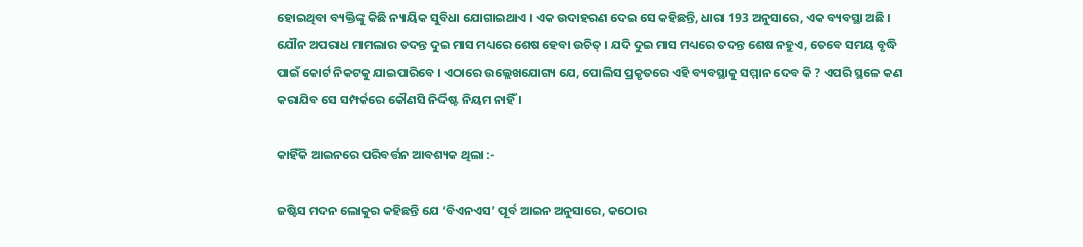ହୋଇଥିବା ବ୍ୟକ୍ତିଙ୍କୁ କିଛି ନ୍ୟାୟିକ ସୁବିଧା ଯୋଗାଇଥାଏ । ଏକ ଉଦାହରଣ ଦେଇ ସେ କହିଛନ୍ତି, ଧାରା 193 ଅନୁସାରେ, ଏକ ବ୍ୟବସ୍ଥା ଅଛି । ଯୌନ ଅପରାଧ ମାମଲାର ତଦନ୍ତ ଦୁଇ ମାସ ମଧ୍ୟରେ ଶେଷ ହେବା ଉଚିତ୍ । ଯଦି ଦୁଇ ମାସ ମଧ୍ୟରେ ତଦନ୍ତ ଶେଷ ନହୁଏ, ତେବେ ସମୟ ବୃଦ୍ଧି ପାଇଁ କୋର୍ଟ ନିକଟକୁ ଯାଇପାରିବେ । ଏଠାରେ ଉଲ୍ଲେଖଯୋଗ୍ୟ ଯେ, ପୋଲିସ ପ୍ରକୃତରେ ଏହି ବ୍ୟବସ୍ଥାକୁ ସମ୍ମାନ ଦେବ କି ? ଏପରି ସ୍ଥଳେ କଣ କରାଯିବ ସେ ସମ୍ପର୍କରେ କୌଣସି ନିର୍ଦ୍ଦିଷ୍ଟ ନିୟମ ନାହିଁ ।

କାହିଁକି ଆଇନରେ ପରିବର୍ତ୍ତନ ଆବଶ୍ୟକ ଥିଲା :-

ଜଷ୍ଟିସ ମଦନ ଲୋକୁର କହିଛନ୍ତି ଯେ ‘ବିଏନଏସ’ ପୂର୍ବ ଆଇନ ଅନୁସାରେ, କଠୋର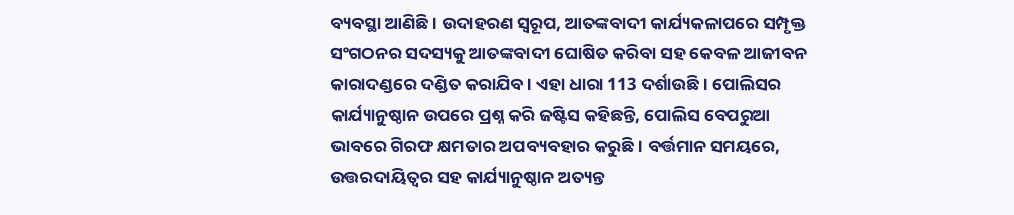ବ୍ୟବସ୍ଥା ଆଣିଛି । ଉଦାହରଣ ସ୍ୱରୂପ, ଆତଙ୍କବାଦୀ କାର୍ଯ୍ୟକଳାପରେ ସମ୍ପୃକ୍ତ ସଂଗଠନର ସଦସ୍ୟକୁ ଆତଙ୍କବାଦୀ ଘୋଷିତ କରିବା ସହ କେବଳ ଆଜୀବନ କାରାଦଣ୍ଡରେ ଦଣ୍ଡିତ କରାଯିବ । ଏହା ଧାରା 113 ଦର୍ଶାଉଛି । ପୋଲିସର କାର୍ଯ୍ୟାନୁଷ୍ଠାନ ଉପରେ ପ୍ରଶ୍ନ କରି ଜଷ୍ଟିସ କହିଛନ୍ତି, ପୋଲିସ ବେପରୁଆ ଭାବରେ ଗିରଫ କ୍ଷମତାର ଅପବ୍ୟବହାର କରୁଛି । ବର୍ତ୍ତମାନ ସମୟରେ, ଉତ୍ତରଦାୟିତ୍ୱର ସହ କାର୍ଯ୍ୟାନୁଷ୍ଠାନ ଅତ୍ୟନ୍ତ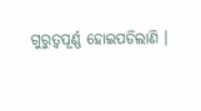ଗୁରୁତ୍ୱପୂର୍ଣ୍ଣ ହୋଇପଡିଲାଣି ।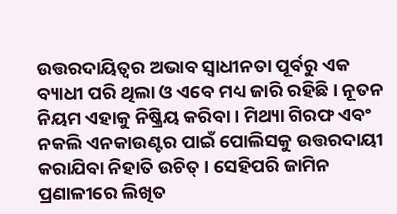ଉତ୍ତରଦାୟିତ୍ୱର ଅଭାବ ସ୍ୱାଧୀନତା ପୂର୍ବରୁ ଏକ ବ୍ୟାଧୀ ପରି ଥିଲା ଓ ଏବେ ମଧ୍ୟ ଜାରି ରହିଛି । ନୂତନ ନିୟମ ଏହାକୁ ନିଷ୍କ୍ରିୟ କରିବା । ମିଥ୍ୟା ଗିରଫ ଏବଂ ନକଲି ଏନକାଉଣ୍ଟର ପାଇଁ ପୋଲିସକୁ ଉତ୍ତରଦାୟୀ କରାଯିବା ନିହାତି ଉଚିତ୍ । ସେହିପରି ଜାମିନ ପ୍ରଣାଳୀରେ ଲିଖିତ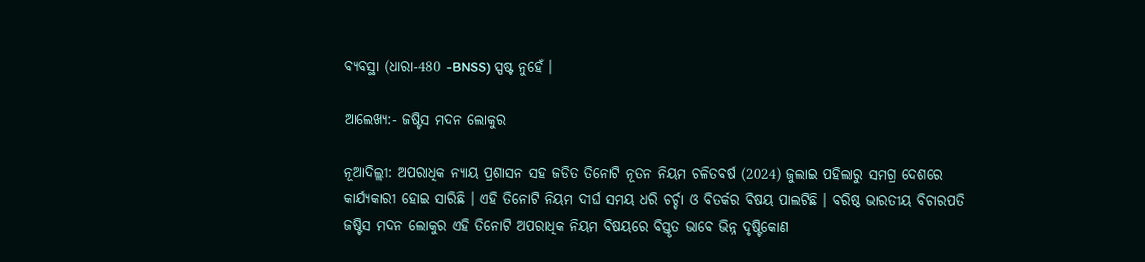ବ୍ୟବସ୍ଥା (ଧାରା-480 -BNSS) ସ୍ପଷ୍ଟ ନୁହେଁ ।

ଆଲେଖ୍ୟ:- ଜଷ୍ଟିସ ମଦନ ଲୋକୁର

ନୂଆଦିଲ୍ଲୀ: ଅପରାଧିକ ନ୍ୟାୟ ପ୍ରଶାସନ ସହ ଜଡିତ ତିନୋଟି ନୂତନ ନିୟମ ଚଳିତବର୍ଷ (2024) ଜୁଲାଇ ପହିଲାରୁ ସମଗ୍ର ଦେଶରେ କାର୍ଯ୍ୟକାରୀ ହୋଇ ସାରିଛି । ଏହି ତିନୋଟି ନିୟମ ଦୀର୍ଘ ସମୟ ଧରି ଚର୍ଚ୍ଚା ଓ ବିତର୍କର ବିଷୟ ପାଲଟିଛି । ବରିଷ୍ଠ ଭାରତୀୟ ବିଚାରପତି ଜଷ୍ଟିସ ମଦନ ଲୋକୁର ଏହି ତିନୋଟି ଅପରାଧିକ ନିୟମ ବିଷୟରେ ବିସ୍ତୃତ ଭାବେ ଭିନ୍ନ ଦୃଷ୍ଟିକୋଣ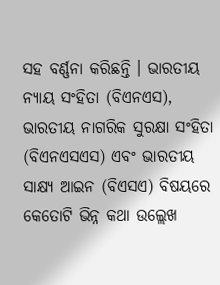ସହ ବର୍ଣ୍ଣନା କରିଛନ୍ତି । ଭାରତୀୟ ନ୍ୟାୟ ସଂହିତା (ବିଏନଏସ), ଭାରତୀୟ ନାଗରିକ ସୁରକ୍ଷା ସଂହିତା (ବିଏନଏସଏସ) ଏବଂ ଭାରତୀୟ ସାକ୍ଷ୍ୟ ଆଇନ (ବିଏସଏ) ବିଷୟରେ କେତୋଟି ଭିନ୍ନ କଥା ଉଲ୍ଲେଖ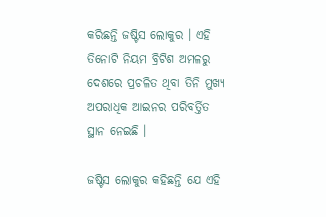କରିଛନ୍ତି ଜଷ୍ଟିସ ଲୋକୁର । ଏହି ତିନୋଟି ନିୟମ ବ୍ରିଟିଶ ଅମଳରୁ ଦେଶରେ ପ୍ରଚଳିତ ଥିବା ତିନି ମୁଖ୍ୟ ଅପରାଧିକ ଆଇନର ପରିବର୍ତ୍ତିତ ସ୍ଥାନ ନେଇଛି ।

ଜଷ୍ଟିସ ଲୋକୁର କହିଛନ୍ତି ଯେ ଏହି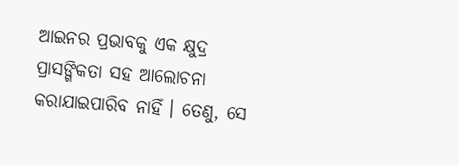ଆଇନର ପ୍ରଭାବକୁ ଏକ କ୍ଷୁଦ୍ର ପ୍ରାସଙ୍ଗିକତା ସହ ଆଲୋଚନା କରାଯାଇପାରିବ ନାହିଁ । ତେଣୁ, ସେ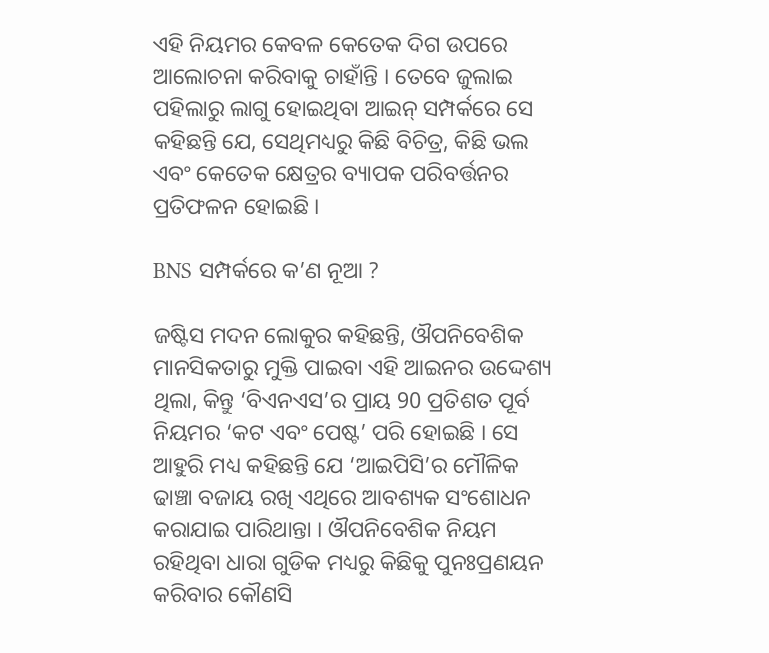ଏହି ନିୟମର କେବଳ କେତେକ ଦିଗ ଉପରେ ଆଲୋଚନା କରିବାକୁ ଚାହାଁନ୍ତି । ତେବେ ଜୁଲାଇ ପହିଲାରୁ ଲାଗୁ ହୋଇଥିବା ଆଇନ୍‌ ସମ୍ପର୍କରେ ସେ କହିଛନ୍ତି ଯେ, ସେଥିମଧ୍ୟରୁ କିଛି ବିଚିତ୍ର, କିଛି ଭଲ ଏବଂ କେତେକ କ୍ଷେତ୍ରର ବ୍ୟାପକ ପରିବର୍ତ୍ତନର ପ୍ରତିଫଳନ ହୋଇଛି ।

BNS ସମ୍ପର୍କରେ କ’ଣ ନୂଆ ?

ଜଷ୍ଟିସ ମଦନ ଲୋକୁର କହିଛନ୍ତି, ଔପନିବେଶିକ ମାନସିକତାରୁ ମୁକ୍ତି ପାଇବା ଏହି ଆଇନର ଉଦ୍ଦେଶ୍ୟ ଥିଲା, କିନ୍ତୁ ‘ବିଏନଏସ’ର ପ୍ରାୟ 90 ପ୍ରତିଶତ ପୂର୍ବ ନିୟମର ‘କଟ ଏବଂ ପେଷ୍ଟ’ ପରି ହୋଇଛି । ସେ ଆହୁରି ମଧ୍ୟ କହିଛନ୍ତି ଯେ ‘ଆଇପିସି’ର ମୌଳିକ ଢାଞ୍ଚା ବଜାୟ ରଖି ଏଥିରେ ଆବଶ୍ୟକ ସଂଶୋଧନ କରାଯାଇ ପାରିଥାନ୍ତା । ଔପନିବେଶିକ ନିୟମ ରହିଥିବା ଧାରା ଗୁଡିକ ମଧ୍ୟରୁ କିଛିକୁ ପୁନଃପ୍ରଣୟନ କରିବାର କୌଣସି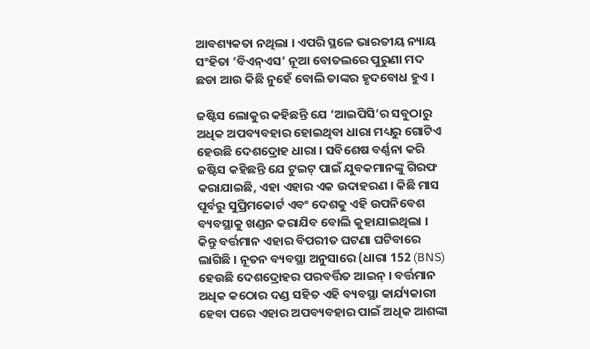ଆବଶ୍ୟକତା ନଥିଲା । ଏପରି ସ୍ଥଳେ ଭାରତୀୟ ନ୍ୟାୟ ସଂହିତା ‘ବିଏନ୍ଏସ’ ନୂଆ ବୋତଲରେ ପୁରୁଣା ମଦ ଛଡା ଆଉ କିଛି ନୁହେଁ ବୋଲି ତାଙ୍କର ହୃଦବୋଧ ହୁଏ ।

ଜଷ୍ଟିସ ଲୋକୁର କହିଛନ୍ତି ଯେ ‘ଆଇପିସି’ର ସବୁଠାରୁ ଅଧିକ ଅପବ୍ୟବହାର ହୋଇଥିବା ଧାରା ମଧ୍ୟରୁ ଗୋଟିଏ ହେଉଛି ଦେଶଦ୍ରୋହ ଧାରା । ସବିଶେଷ ବର୍ଣ୍ଣନା କରି ଜଷ୍ଟିସ କହିଛନ୍ତି ଯେ ଟୁଇଟ୍ ପାଇଁ ଯୁବକମାନଙ୍କୁ ଗିରଫ କରାଯାଇଛି, ଏହା ଏହାର ଏକ ଉଦାହରଣ । କିଛି ମାସ ପୂର୍ବରୁ ସୁପ୍ରିମକୋର୍ଟ ଏବଂ ଦେଶକୁ ଏହି ଉପନିବେଶ ବ୍ୟବସ୍ଥାକୁ ଖଣ୍ଡନ କରାଯିବ ବୋଲି କୁହାଯାଇଥିଲା । କିନ୍ତୁ ବର୍ତ୍ତମାନ ଏହାର ବିପରୀତ ଘଟଣା ଘଟିବାରେ ଲାଗିଛି । ନୂତନ ବ୍ୟବସ୍ଥା ଅନୁସାରେ (ଧାରା 152 (BNS) ହେଉଛି ଦେଶଦ୍ରୋହର ପରବର୍ତ୍ତିତ ଆଇନ୍‌ । ବର୍ତ୍ତମାନ ଅଧିକ କଠୋର ଦଣ୍ଡ ସହିତ ଏହି ବ୍ୟବସ୍ଥା କାର୍ଯ୍ୟକାରୀ ହେବା ପରେ ଏହାର ଅପବ୍ୟବହାର ପାଇଁ ଅଧିକ ଆଶଙ୍କା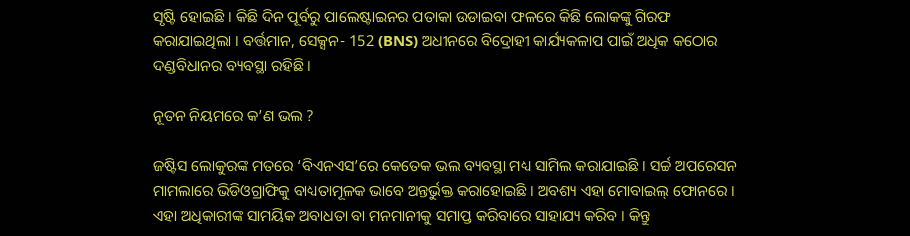ସୃଷ୍ଟି ହୋଇଛି । କିଛି ଦିନ ପୂର୍ବରୁ ପାଲେଷ୍ଟାଇନର ପତାକା ଉଡାଇବା ଫଳରେ କିଛି ଲୋକଙ୍କୁ ଗିରଫ କରାଯାଇଥିଲା । ବର୍ତ୍ତମାନ, ସେକ୍ସନ- 152 (BNS) ଅଧୀନରେ ବିଦ୍ରୋହୀ କାର୍ଯ୍ୟକଳାପ ପାଇଁ ଅଧିକ କଠୋର ଦଣ୍ଡବିଧାନର ବ୍ୟବସ୍ଥା ରହିଛି ।

ନୂତନ ନିୟମରେ କ’ଣ ଭଲ ?

ଜଷ୍ଟିସ ଲୋକୁରଙ୍କ ମତରେ ‘ବିଏନଏସ’ରେ କେତେକ ଭଲ ବ୍ୟବସ୍ଥା ମଧ୍ୟ ସାମିଲ କରାଯାଇଛି । ସର୍ଚ୍ଚ ଅପରେସନ ମାମଲାରେ ଭିଡିଓଗ୍ରାଫିକୁ ବାଧ୍ୟତାମୂଳକ ଭାବେ ଅନ୍ତର୍ଭୁକ୍ତ କରାହୋଇଛି । ଅବଶ୍ୟ ଏହା ମୋବାଇଲ୍ ଫୋନରେ । ଏହା ଅଧିକାରୀଙ୍କ ସାମୟିକ ଅବାଧତା ବା ମନମାନୀକୁ ସମାପ୍ତ କରିବାରେ ସାହାଯ୍ୟ କରିବ । କିନ୍ତୁ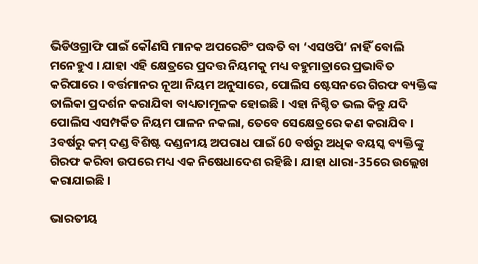ଭିଡିଓଗ୍ରାଫି ପାଇଁ କୌଣସି ମାନକ ଅପରେଟିଂ ପଦ୍ଧତି ବା ‘ଏସଓପି’ ନାହିଁ ବୋଲି ମନେହୁଏ । ଯାହା ଏହି କ୍ଷେତ୍ରରେ ପ୍ରଦତ୍ତ ନିୟମକୁ ମଧ୍ୟ ବହୁମାତ୍ରାରେ ପ୍ରଭାବିତ କରିପାରେ । ବର୍ତ୍ତମାନର ନୂଆ ନିୟମ ଅନୁସାରେ, ପୋଲିସ ଷ୍ଟେସନରେ ଗିରଫ ବ୍ୟକ୍ତିଙ୍କ ତାଲିକା ପ୍ରଦର୍ଶନ କରାଯିବା ବାଧ୍ୟତାମୂଳକ ହୋଇଛି । ଏହା ନିଶ୍ଚିତ ଭଲ କିନ୍ତୁ ଯଦି ପୋଲିସ ଏସମ୍ପର୍କିତ ନିୟମ ପାଳନ ନକଲା, ତେବେ ସେକ୍ଷେତ୍ରରେ କଣ କରାଯିବ । 3ବର୍ଷରୁ କମ୍ ଦଣ୍ଡ ବିଶିଷ୍ଟ ଦଣ୍ଡନୀୟ ଅପରାଧ ପାଇଁ 60 ବର୍ଷରୁ ଅଧିକ ବୟସ୍କ ବ୍ୟକ୍ତିଙ୍କୁ ଗିରଫ କରିବା ଉପରେ ମଧ୍ୟ ଏକ ନିଷେଧାଦେଶ ରହିଛି । ଯାହା ଧାରା-35ରେ ଉଲ୍ଲେଖ କରାଯାଇଛି ।

ଭାରତୀୟ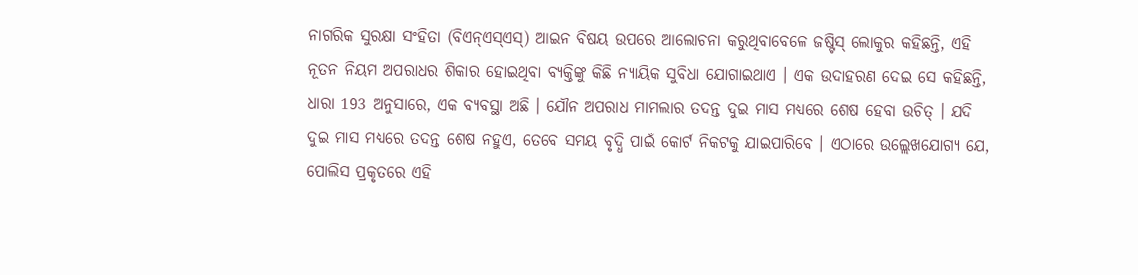ନାଗରିକ ସୁରକ୍ଷା ସଂହିତା (ବିଏନ୍ଏସ୍ଏସ୍) ଆଇନ ବିଷୟ ଉପରେ ଆଲୋଚନା କରୁଥିବାବେଳେ ଜଷ୍ଟିସ୍ ଲୋକୁର କହିଛନ୍ତି, ଏହି ନୂତନ ନିୟମ ଅପରାଧର ଶିକାର ହୋଇଥିବା ବ୍ୟକ୍ତିଙ୍କୁ କିଛି ନ୍ୟାୟିକ ସୁବିଧା ଯୋଗାଇଥାଏ । ଏକ ଉଦାହରଣ ଦେଇ ସେ କହିଛନ୍ତି, ଧାରା 193 ଅନୁସାରେ, ଏକ ବ୍ୟବସ୍ଥା ଅଛି । ଯୌନ ଅପରାଧ ମାମଲାର ତଦନ୍ତ ଦୁଇ ମାସ ମଧ୍ୟରେ ଶେଷ ହେବା ଉଚିତ୍ । ଯଦି ଦୁଇ ମାସ ମଧ୍ୟରେ ତଦନ୍ତ ଶେଷ ନହୁଏ, ତେବେ ସମୟ ବୃଦ୍ଧି ପାଇଁ କୋର୍ଟ ନିକଟକୁ ଯାଇପାରିବେ । ଏଠାରେ ଉଲ୍ଲେଖଯୋଗ୍ୟ ଯେ, ପୋଲିସ ପ୍ରକୃତରେ ଏହି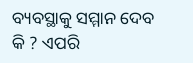ବ୍ୟବସ୍ଥାକୁ ସମ୍ମାନ ଦେବ କି ? ଏପରି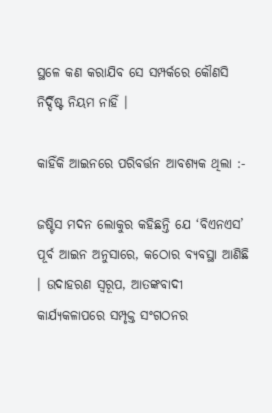ସ୍ଥଳେ କଣ କରାଯିବ ସେ ସମ୍ପର୍କରେ କୌଣସି ନିର୍ଦ୍ଦିଷ୍ଟ ନିୟମ ନାହିଁ ।

କାହିଁକି ଆଇନରେ ପରିବର୍ତ୍ତନ ଆବଶ୍ୟକ ଥିଲା :-

ଜଷ୍ଟିସ ମଦନ ଲୋକୁର କହିଛନ୍ତି ଯେ ‘ବିଏନଏସ’ ପୂର୍ବ ଆଇନ ଅନୁସାରେ, କଠୋର ବ୍ୟବସ୍ଥା ଆଣିଛି । ଉଦାହରଣ ସ୍ୱରୂପ, ଆତଙ୍କବାଦୀ କାର୍ଯ୍ୟକଳାପରେ ସମ୍ପୃକ୍ତ ସଂଗଠନର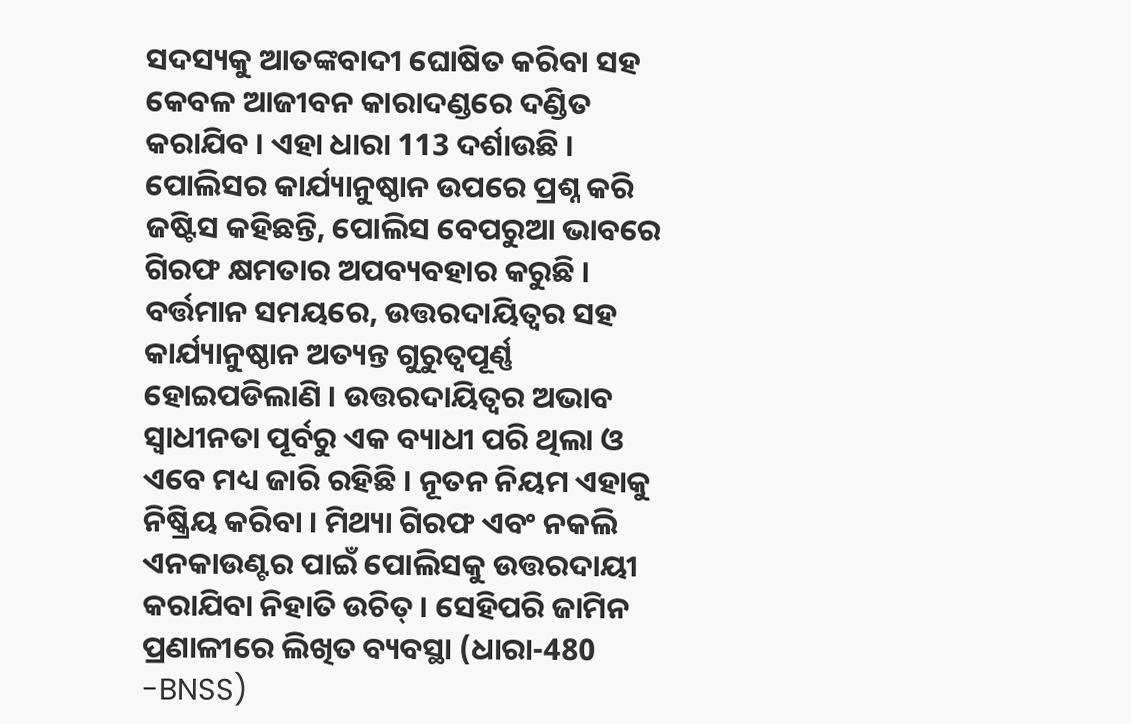ସଦସ୍ୟକୁ ଆତଙ୍କବାଦୀ ଘୋଷିତ କରିବା ସହ କେବଳ ଆଜୀବନ କାରାଦଣ୍ଡରେ ଦଣ୍ଡିତ କରାଯିବ । ଏହା ଧାରା 113 ଦର୍ଶାଉଛି । ପୋଲିସର କାର୍ଯ୍ୟାନୁଷ୍ଠାନ ଉପରେ ପ୍ରଶ୍ନ କରି ଜଷ୍ଟିସ କହିଛନ୍ତି, ପୋଲିସ ବେପରୁଆ ଭାବରେ ଗିରଫ କ୍ଷମତାର ଅପବ୍ୟବହାର କରୁଛି । ବର୍ତ୍ତମାନ ସମୟରେ, ଉତ୍ତରଦାୟିତ୍ୱର ସହ କାର୍ଯ୍ୟାନୁଷ୍ଠାନ ଅତ୍ୟନ୍ତ ଗୁରୁତ୍ୱପୂର୍ଣ୍ଣ ହୋଇପଡିଲାଣି । ଉତ୍ତରଦାୟିତ୍ୱର ଅଭାବ ସ୍ୱାଧୀନତା ପୂର୍ବରୁ ଏକ ବ୍ୟାଧୀ ପରି ଥିଲା ଓ ଏବେ ମଧ୍ୟ ଜାରି ରହିଛି । ନୂତନ ନିୟମ ଏହାକୁ ନିଷ୍କ୍ରିୟ କରିବା । ମିଥ୍ୟା ଗିରଫ ଏବଂ ନକଲି ଏନକାଉଣ୍ଟର ପାଇଁ ପୋଲିସକୁ ଉତ୍ତରଦାୟୀ କରାଯିବା ନିହାତି ଉଚିତ୍ । ସେହିପରି ଜାମିନ ପ୍ରଣାଳୀରେ ଲିଖିତ ବ୍ୟବସ୍ଥା (ଧାରା-480 -BNSS)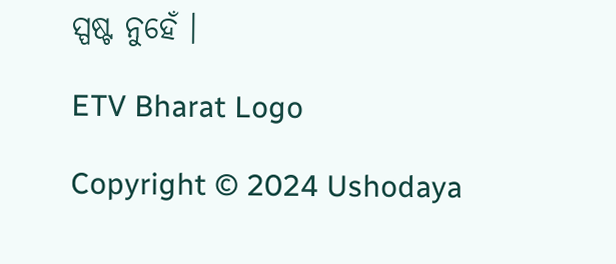ସ୍ପଷ୍ଟ ନୁହେଁ ।

ETV Bharat Logo

Copyright © 2024 Ushodaya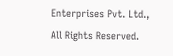Enterprises Pvt. Ltd., All Rights Reserved.